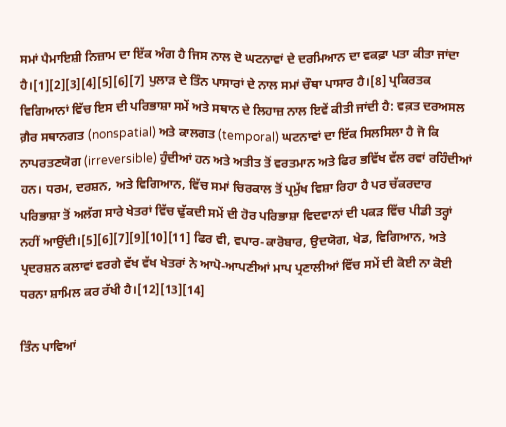ਸਮਾਂ ਪੈਮਾਇਸ਼ੀ ਨਿਜ਼ਾਮ ਦਾ ਇੱਕ ਅੰਗ ਹੈ ਜਿਸ ਨਾਲ ਦੋ ਘਟਨਾਵਾਂ ਦੇ ਦਰਮਿਆਨ ਦਾ ਵਕਫ਼ਾ ਪਤਾ ਕੀਤਾ ਜਾਂਦਾ ਹੈ।[1][2][3][4][5][6][7] ਪੁਲਾੜ ਦੇ ਤਿੰਨ ਪਾਸਾਰਾਂ ਦੇ ਨਾਲ ਸਮਾਂ ਚੌਥਾ ਪਾਸਾਰ ਹੈ।[8] ਪ੍ਰਕਿਰਤਕ ਵਿਗਿਆਨਾਂ ਵਿੱਚ ਇਸ ਦੀ ਪਰਿਭਾਸ਼ਾ ਸਮੇਂ ਅਤੇ ਸਥਾਨ ਦੇ ਲਿਹਾਜ਼ ਨਾਲ ਇਵੇਂ ਕੀਤੀ ਜਾਂਦੀ ਹੈ: ਵਕ਼ਤ ਦਰਅਸਲ ਗ਼ੈਰ ਸਥਾਨਗਤ (nonspatial) ਅਤੇ ਕਾਲਗਤ (temporal) ਘਟਨਾਵਾਂ ਦਾ ਇੱਕ ਸਿਲਸਿਲਾ ਹੈ ਜੋ ਕਿ ਨਾਪਰਤਣਯੋਗ (irreversible) ਹੁੰਦੀਆਂ ਹਨ ਅਤੇ ਅਤੀਤ ਤੋਂ ਵਰਤਮਾਨ ਅਤੇ ਫਿਰ ਭਵਿੱਖ ਵੱਲ ਰਵਾਂ ਰਹਿੰਦੀਆਂ ਹਨ। ਧਰਮ, ਦਰਸ਼ਨ, ਅਤੇ ਵਿਗਿਆਨ, ਵਿੱਚ ਸਮਾਂ ਚਿਰਕਾਲ ਤੋਂ ਪ੍ਰਮੁੱਖ ਵਿਸ਼ਾ ਰਿਹਾ ਹੈ ਪਰ ਚੱਕਰਦਾਰ ਪਰਿਭਾਸ਼ਾ ਤੋਂ ਅਲੱਗ ਸਾਰੇ ਖੇਤਰਾਂ ਵਿੱਚ ਢੁੱਕਦੀ ਸਮੇਂ ਦੀ ਹੋਰ ਪਰਿਭਾਸ਼ਾ ਵਿਦਵਾਨਾਂ ਦੀ ਪਕੜ ਵਿੱਚ ਪੀਡੀ ਤਰ੍ਹਾਂ ਨਹੀਂ ਆਉਂਦੀ।[5][6][7][9][10][11] ਫਿਰ ਵੀ, ਵਪਾਰ-ਕਾਰੋਬਾਰ, ਉਦਯੋਗ, ਖੇਡ, ਵਿਗਿਆਨ, ਅਤੇ ਪ੍ਰਦਰਸ਼ਨ ਕਲਾਵਾਂ ਵਰਗੇ ਵੱਖ ਵੱਖ ਖੇਤਰਾਂ ਨੇ ਆਪੋ-ਆਪਣੀਆਂ ਮਾਪ ਪ੍ਰਣਾਲੀਆਂ ਵਿੱਚ ਸਮੇਂ ਦੀ ਕੋਈ ਨਾ ਕੋਈ ਧਰਨਾ ਸ਼ਾਮਿਲ ਕਰ ਰੱਖੀ ਹੈ।[12][13][14]

ਤਿੰਨ ਪਾਵਿਆਂ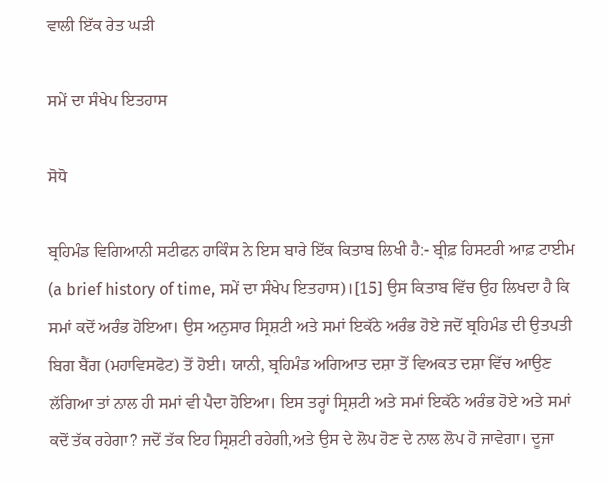ਵਾਲੀ ਇੱਕ ਰੇਤ ਘੜੀ

ਸਮੇਂ ਦਾ ਸੰਖੇਪ ਇਤਹਾਸ

ਸੋਧੋ

ਬ੍ਰਹਿਮੰਡ ਵਿਗਿਆਨੀ ਸਟੀਫਨ ਹਾਕਿੰਸ ਨੇ ਇਸ ਬਾਰੇ ਇੱਕ ਕਿਤਾਬ ਲਿਖੀ ਹੈ:- ਬ੍ਰੀਫ਼ ਹਿਸਟਰੀ ਆਫ਼ ਟਾਈਮ (a brief history of time, ਸਮੇਂ ਦਾ ਸੰਖੇਪ ਇਤਹਾਸ)।[15] ਉਸ ਕਿਤਾਬ ਵਿੱਚ ਉਹ ਲਿਖਦਾ ਹੈ ਕਿ ਸਮਾਂ ਕਦੋਂ ਅਰੰਭ ਹੋਇਆ। ਉਸ ਅਨੁਸਾਰ ਸ੍ਰਿਸ਼ਟੀ ਅਤੇ ਸਮਾਂ ਇਕੱਠੇ ਅਰੰਭ ਹੋਏ ਜਦੋਂ ਬ੍ਰਹਿਮੰਡ ਦੀ ਉਤਪਤੀ ਬਿਗ ਬੈਂਗ (ਮਹਾਵਿਸਫੋਟ) ਤੋਂ ਹੋਈ। ਯਾਨੀ, ਬ੍ਰਹਿਮੰਡ ਅਗਿਆਤ ਦਸ਼ਾ ਤੋਂ ਵਿਅਕਤ ਦਸ਼ਾ ਵਿੱਚ ਆਉਣ ਲੱਗਿਆ ਤਾਂ ਨਾਲ ਹੀ ਸਮਾਂ ਵੀ ਪੈਦਾ ਹੋਇਆ। ਇਸ ਤਰ੍ਹਾਂ ਸ੍ਰਿਸ਼ਟੀ ਅਤੇ ਸਮਾਂ ਇਕੱਠੇ ਅਰੰਭ ਹੋਏ ਅਤੇ ਸਮਾਂ ਕਦੋਂ ਤੱਕ ਰਹੇਗਾ? ਜਦੋਂ ਤੱਕ ਇਹ ਸ੍ਰਿਸ਼ਟੀ ਰਹੇਗੀ,ਅਤੇ ਉਸ ਦੇ ਲੋਪ ਹੋਣ ਦੇ ਨਾਲ ਲੋਪ ਹੋ ਜਾਵੇਗਾ। ਦੂਜਾ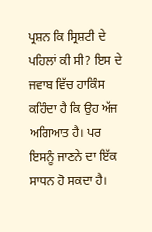ਪ੍ਰਸ਼ਨ ਕਿ ਸ੍ਰਿਸ਼ਟੀ ਦੇ ਪਹਿਲਾਂ ਕੀ ਸੀ? ਇਸ ਦੇ ਜਵਾਬ ਵਿੱਚ ਹਾਕਿੰਸ ਕਹਿੰਦਾ ਹੈ ਕਿ ਉਹ ਅੱਜ ਅਗਿਆਤ ਹੈ। ਪਰ ਇਸਨੂੰ ਜਾਣਨੇ ਦਾ ਇੱਕ ਸਾਧਨ ਹੋ ਸਕਦਾ ਹੈ।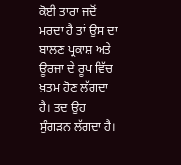ਕੋਈ ਤਾਰਾ ਜਦੋਂ ਮਰਦਾ ਹੈ ਤਾਂ ਉਸ ਦਾ ਬਾਲਣ ਪ੍ਰਕਾਸ਼ ਅਤੇ ਊਰਜਾ ਦੇ ਰੂਪ ਵਿੱਚ ਖ਼ਤਮ ਹੋਣ ਲੱਗਦਾ ਹੈ। ਤਦ ਉਹ ਸੁੰਗੜਨ ਲੱਗਦਾ ਹੈ।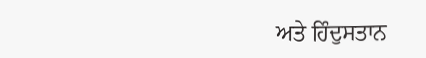ਅਤੇ ਹਿੰਦੁਸਤਾਨ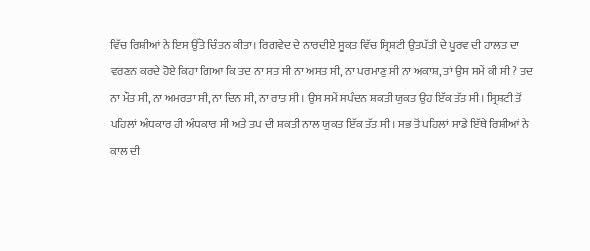ਵਿੱਚ ਰਿਸ਼ੀਆਂ ਨੇ ਇਸ ਉੱਤੇ ਚਿੰਤਨ ਕੀਤਾ। ਰਿਗਵੇਦ ਦੇ ਨਾਰਦੀਏ ਸੂਕਤ ਵਿੱਚ ਸ੍ਰਿਸ਼ਟੀ ਉਤਪੱਤੀ ਦੇ ਪੂਰਵ ਦੀ ਹਾਲਤ ਦਾ ਵਰਣਨ ਕਰਦੇ ਹੋਏ ਕਿਹਾ ਗਿਆ ਕਿ ਤਦ ਨਾ ਸਤ ਸੀ ਨਾ ਅਸਤ ਸੀ, ਨਾ ਪਰਮਾਣੁ ਸੀ ਨਾ ਅਕਾਸ਼, ਤਾਂ ਉਸ ਸਮੇਂ ਕੀ ਸੀ ? ਤਦ ਨਾ ਮੌਤ ਸੀ, ਨਾ ਅਮਰਤਾ ਸੀ, ਨਾ ਦਿਨ ਸੀ, ਨਾ ਰਾਤ ਸੀ। ਉਸ ਸਮੇਂ ਸਪੰਦਨ ਸ਼ਕਤੀ ਯੁਕਤ ਉਹ ਇੱਕ ਤੱਤ ਸੀ। ਸ੍ਰਿਸ਼ਟੀ ਤੋਂ ਪਹਿਲਾਂ ਅੰਧਕਾਰ ਹੀ ਅੰਧਕਾਰ ਸੀ ਅਤੇ ਤਪ ਦੀ ਸ਼ਕਤੀ ਨਾਲ ਯੁਕਤ ਇੱਕ ਤੱਤ ਸੀ। ਸਭ ਤੋਂ ਪਹਿਲਾਂ ਸਾਡੇ ਇੱਥੇ ਰਿਸ਼ੀਆਂ ਨੇ ਕਾਲ ਦੀ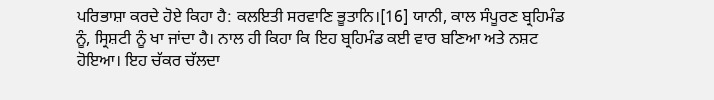ਪਰਿਭਾਸ਼ਾ ਕਰਦੇ ਹੋਏ ਕਿਹਾ ਹੈ: ਕਲਇਤੀ ਸਰਵਾਣਿ ਭੂਤਾਨਿ।[16] ਯਾਨੀ, ਕਾਲ ਸੰਪੂਰਣ ਬ੍ਰਹਿਮੰਡ ਨੂੰ, ਸ੍ਰਿਸ਼ਟੀ ਨੂੰ ਖਾ ਜਾਂਦਾ ਹੈ। ਨਾਲ ਹੀ ਕਿਹਾ ਕਿ ਇਹ ਬ੍ਰਹਿਮੰਡ ਕਈ ਵਾਰ ਬਣਿਆ ਅਤੇ ਨਸ਼ਟ ਹੋਇਆ। ਇਹ ਚੱਕਰ ਚੱਲਦਾ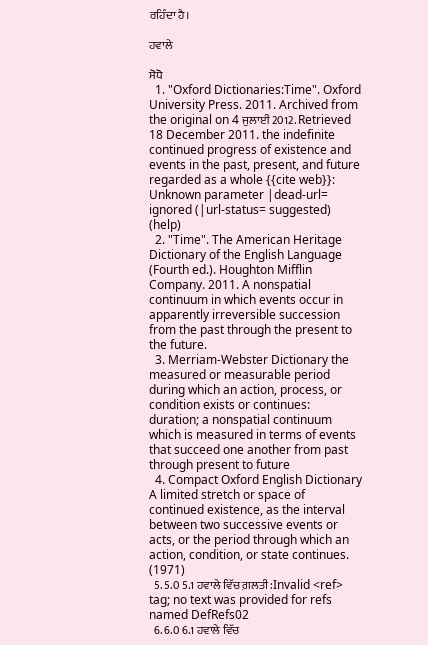ਰਹਿੰਦਾ ਹੈ।

ਹਵਾਲੇ

ਸੋਧੋ
  1. "Oxford Dictionaries:Time". Oxford University Press. 2011. Archived from the original on 4 ਜੁਲਾਈ 2012. Retrieved 18 December 2011. the indefinite continued progress of existence and events in the past, present, and future regarded as a whole {{cite web}}: Unknown parameter |dead-url= ignored (|url-status= suggested) (help)
  2. "Time". The American Heritage Dictionary of the English Language (Fourth ed.). Houghton Mifflin Company. 2011. A nonspatial continuum in which events occur in apparently irreversible succession from the past through the present to the future.
  3. Merriam-Webster Dictionary the measured or measurable period during which an action, process, or condition exists or continues: duration; a nonspatial continuum which is measured in terms of events that succeed one another from past through present to future
  4. Compact Oxford English Dictionary A limited stretch or space of continued existence, as the interval between two successive events or acts, or the period through which an action, condition, or state continues. (1971)
  5. 5.0 5.1 ਹਵਾਲੇ ਵਿੱਚ ਗ਼ਲਤੀ:Invalid <ref> tag; no text was provided for refs named DefRefs02
  6. 6.0 6.1 ਹਵਾਲੇ ਵਿੱਚ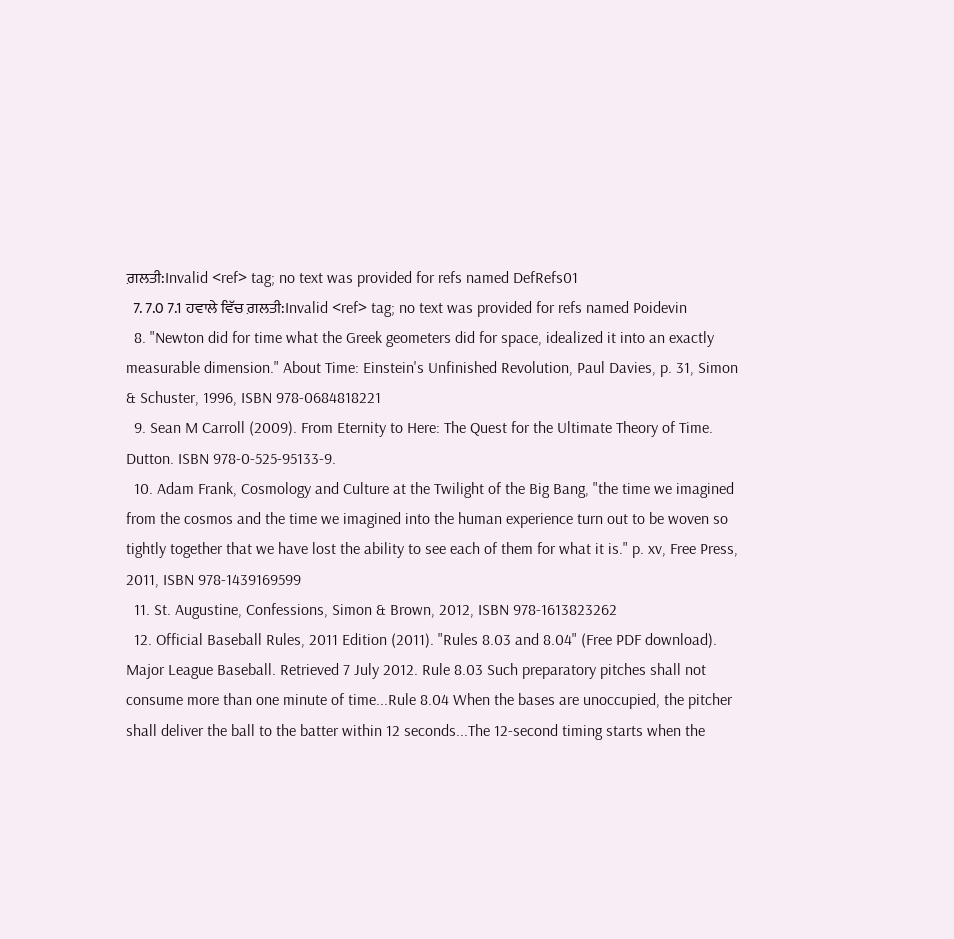ਗ਼ਲਤੀ:Invalid <ref> tag; no text was provided for refs named DefRefs01
  7. 7.0 7.1 ਹਵਾਲੇ ਵਿੱਚ ਗ਼ਲਤੀ:Invalid <ref> tag; no text was provided for refs named Poidevin
  8. "Newton did for time what the Greek geometers did for space, idealized it into an exactly measurable dimension." About Time: Einstein's Unfinished Revolution, Paul Davies, p. 31, Simon & Schuster, 1996, ISBN 978-0684818221
  9. Sean M Carroll (2009). From Eternity to Here: The Quest for the Ultimate Theory of Time. Dutton. ISBN 978-0-525-95133-9.
  10. Adam Frank, Cosmology and Culture at the Twilight of the Big Bang, "the time we imagined from the cosmos and the time we imagined into the human experience turn out to be woven so tightly together that we have lost the ability to see each of them for what it is." p. xv, Free Press, 2011, ISBN 978-1439169599
  11. St. Augustine, Confessions, Simon & Brown, 2012, ISBN 978-1613823262
  12. Official Baseball Rules, 2011 Edition (2011). "Rules 8.03 and 8.04" (Free PDF download). Major League Baseball. Retrieved 7 July 2012. Rule 8.03 Such preparatory pitches shall not consume more than one minute of time...Rule 8.04 When the bases are unoccupied, the pitcher shall deliver the ball to the batter within 12 seconds...The 12-second timing starts when the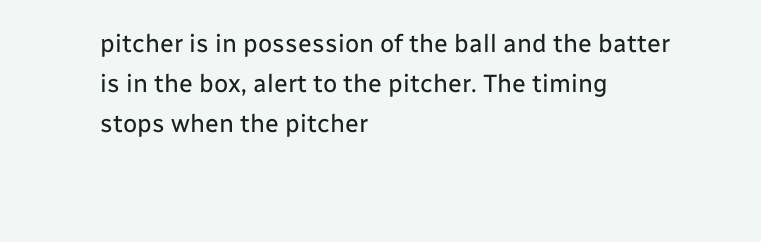pitcher is in possession of the ball and the batter is in the box, alert to the pitcher. The timing stops when the pitcher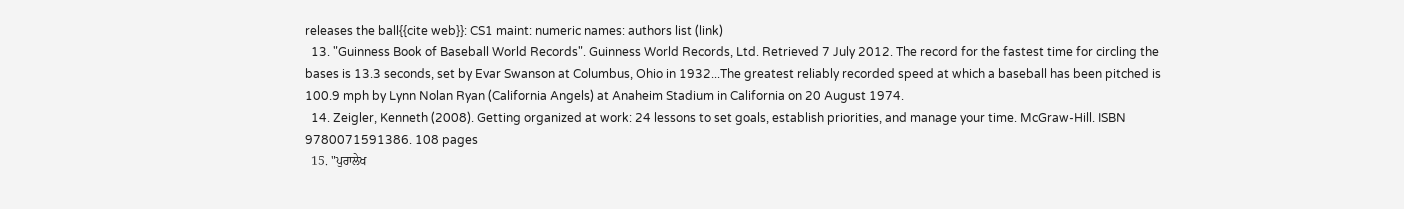releases the ball{{cite web}}: CS1 maint: numeric names: authors list (link)
  13. "Guinness Book of Baseball World Records". Guinness World Records, Ltd. Retrieved 7 July 2012. The record for the fastest time for circling the bases is 13.3 seconds, set by Evar Swanson at Columbus, Ohio in 1932...The greatest reliably recorded speed at which a baseball has been pitched is 100.9 mph by Lynn Nolan Ryan (California Angels) at Anaheim Stadium in California on 20 August 1974.
  14. Zeigler, Kenneth (2008). Getting organized at work: 24 lessons to set goals, establish priorities, and manage your time. McGraw-Hill. ISBN 9780071591386. 108 pages
  15. "ਪੁਰਾਲੇਖ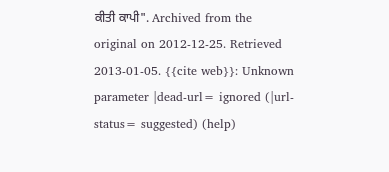ਕੀਤੀ ਕਾਪੀ". Archived from the original on 2012-12-25. Retrieved 2013-01-05. {{cite web}}: Unknown parameter |dead-url= ignored (|url-status= suggested) (help)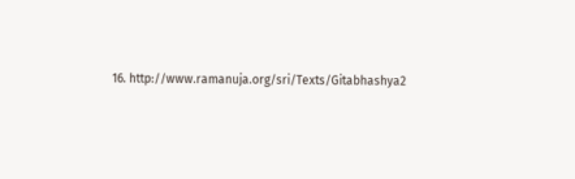16. http://www.ramanuja.org/sri/Texts/Gitabhashya2